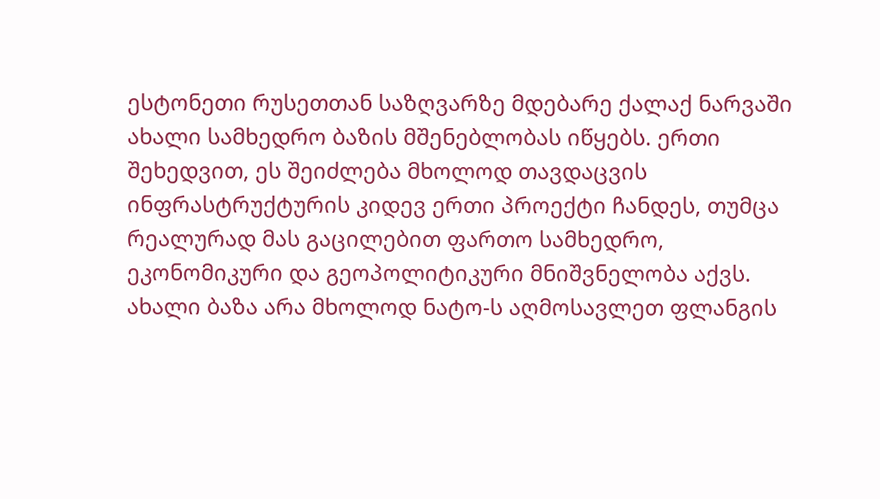ესტონეთი რუსეთთან საზღვარზე მდებარე ქალაქ ნარვაში ახალი სამხედრო ბაზის მშენებლობას იწყებს. ერთი შეხედვით, ეს შეიძლება მხოლოდ თავდაცვის ინფრასტრუქტურის კიდევ ერთი პროექტი ჩანდეს, თუმცა რეალურად მას გაცილებით ფართო სამხედრო, ეკონომიკური და გეოპოლიტიკური მნიშვნელობა აქვს. ახალი ბაზა არა მხოლოდ ნატო-ს აღმოსავლეთ ფლანგის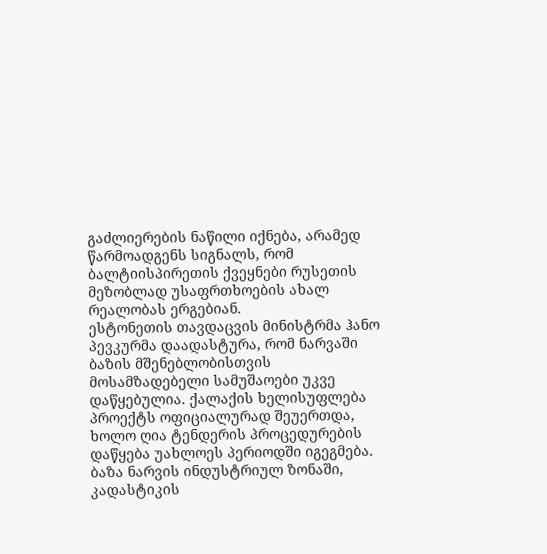გაძლიერების ნაწილი იქნება, არამედ წარმოადგენს სიგნალს, რომ ბალტიისპირეთის ქვეყნები რუსეთის მეზობლად უსაფრთხოების ახალ რეალობას ერგებიან.
ესტონეთის თავდაცვის მინისტრმა ჰანო პევკურმა დაადასტურა, რომ ნარვაში ბაზის მშენებლობისთვის მოსამზადებელი სამუშაოები უკვე დაწყებულია. ქალაქის ხელისუფლება პროექტს ოფიციალურად შეუერთდა, ხოლო ღია ტენდერის პროცედურების დაწყება უახლოეს პერიოდში იგეგმება. ბაზა ნარვის ინდუსტრიულ ზონაში, კადასტიკის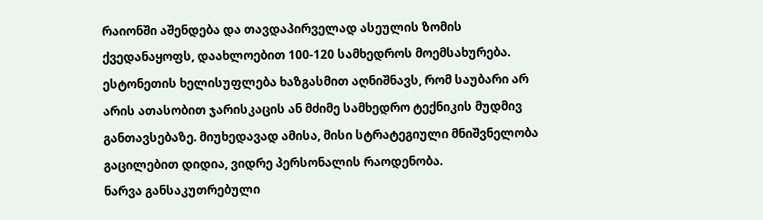რაიონში აშენდება და თავდაპირველად ასეულის ზომის ქვედანაყოფს, დაახლოებით 100-120 სამხედროს მოემსახურება. ესტონეთის ხელისუფლება ხაზგასმით აღნიშნავს, რომ საუბარი არ არის ათასობით ჯარისკაცის ან მძიმე სამხედრო ტექნიკის მუდმივ განთავსებაზე. მიუხედავად ამისა, მისი სტრატეგიული მნიშვნელობა გაცილებით დიდია, ვიდრე პერსონალის რაოდენობა.
ნარვა განსაკუთრებული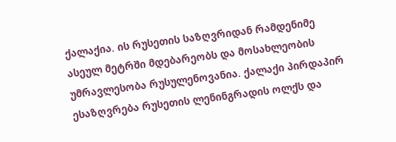ქალაქია. ის რუსეთის საზღვრიდან რამდენიმე ასეულ მეტრში მდებარეობს და მოსახლეობის უმრავლესობა რუსულენოვანია. ქალაქი პირდაპირ ესაზღვრება რუსეთის ლენინგრადის ოლქს და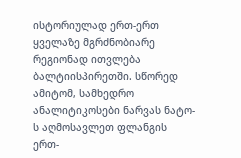ისტორიულად ერთ-ერთ ყველაზე მგრძნობიარე რეგიონად ითვლება ბალტიისპირეთში. სწორედ ამიტომ, სამხედრო ანალიტიკოსები ნარვას ნატო-ს აღმოსავლეთ ფლანგის ერთ-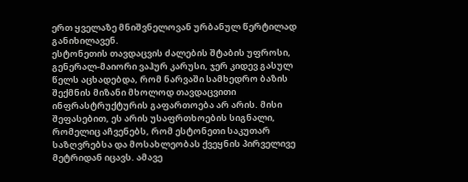ერთ ყველაზე მნიშვნელოვან ურბანულ წერტილად განიხილავენ.
ესტონეთის თავდაცვის ძალების შტაბის უფროსი, გენერალ-მაიორი ვაჰურ კარუსი, ჯერ კიდევ გასულ წელს აცხადებდა, რომ ნარვაში სამხედრო ბაზის შექმნის მიზანი მხოლოდ თავდაცვითი ინფრასტრუქტურის გაფართოება არ არის. მისი შეფასებით, ეს არის უსაფრთხოების სიგნალი, რომელიც აჩვენებს, რომ ესტონეთი საკუთარ საზღვრებსა და მოსახლეობას ქვეყნის პირველივე მეტრიდან იცავს. ამავე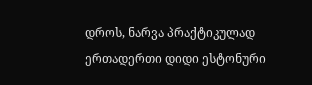დროს, ნარვა პრაქტიკულად ერთადერთი დიდი ესტონური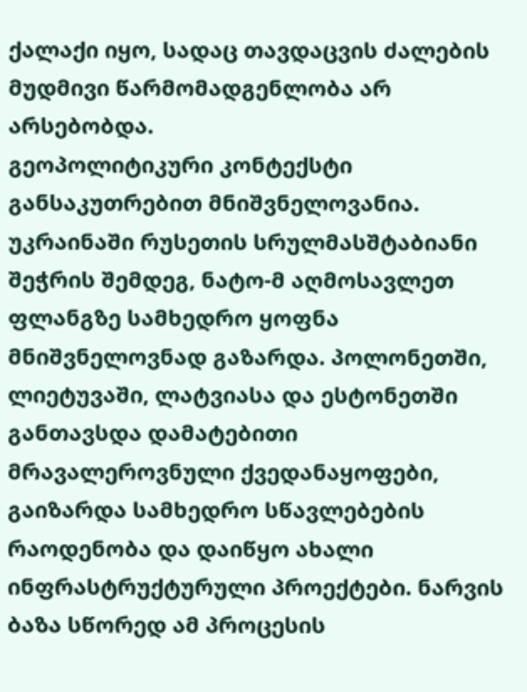ქალაქი იყო, სადაც თავდაცვის ძალების მუდმივი წარმომადგენლობა არ არსებობდა.
გეოპოლიტიკური კონტექსტი განსაკუთრებით მნიშვნელოვანია. უკრაინაში რუსეთის სრულმასშტაბიანი შეჭრის შემდეგ, ნატო-მ აღმოსავლეთ ფლანგზე სამხედრო ყოფნა მნიშვნელოვნად გაზარდა. პოლონეთში, ლიეტუვაში, ლატვიასა და ესტონეთში განთავსდა დამატებითი მრავალეროვნული ქვედანაყოფები, გაიზარდა სამხედრო სწავლებების რაოდენობა და დაიწყო ახალი ინფრასტრუქტურული პროექტები. ნარვის ბაზა სწორედ ამ პროცესის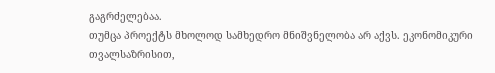გაგრძელებაა.
თუმცა პროექტს მხოლოდ სამხედრო მნიშვნელობა არ აქვს. ეკონომიკური თვალსაზრისით,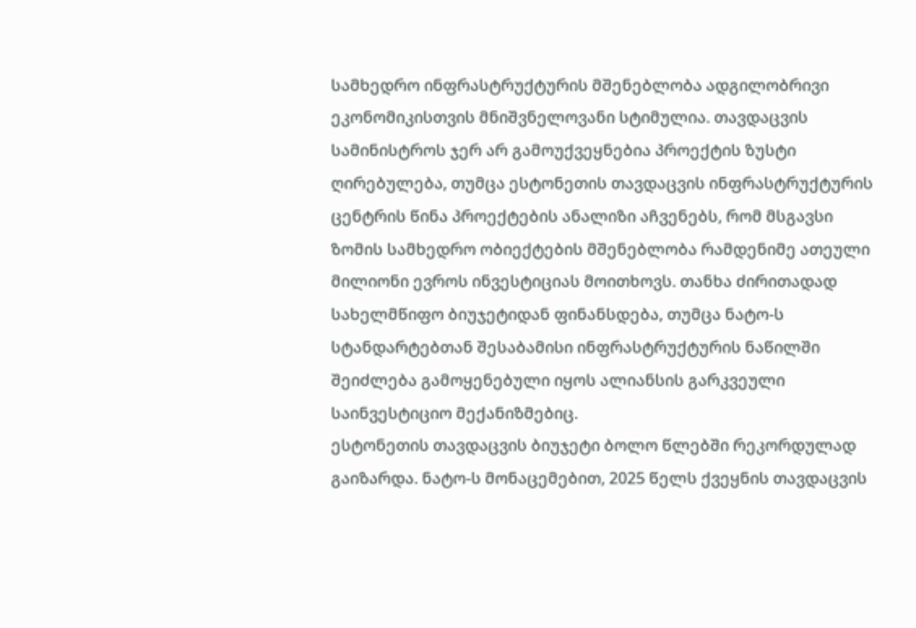სამხედრო ინფრასტრუქტურის მშენებლობა ადგილობრივი ეკონომიკისთვის მნიშვნელოვანი სტიმულია. თავდაცვის სამინისტროს ჯერ არ გამოუქვეყნებია პროექტის ზუსტი ღირებულება, თუმცა ესტონეთის თავდაცვის ინფრასტრუქტურის ცენტრის წინა პროექტების ანალიზი აჩვენებს, რომ მსგავსი ზომის სამხედრო ობიექტების მშენებლობა რამდენიმე ათეული მილიონი ევროს ინვესტიციას მოითხოვს. თანხა ძირითადად სახელმწიფო ბიუჯეტიდან ფინანსდება, თუმცა ნატო-ს სტანდარტებთან შესაბამისი ინფრასტრუქტურის ნაწილში შეიძლება გამოყენებული იყოს ალიანსის გარკვეული საინვესტიციო მექანიზმებიც.
ესტონეთის თავდაცვის ბიუჯეტი ბოლო წლებში რეკორდულად გაიზარდა. ნატო-ს მონაცემებით, 2025 წელს ქვეყნის თავდაცვის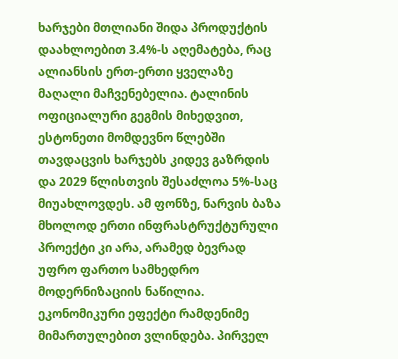ხარჯები მთლიანი შიდა პროდუქტის დაახლოებით 3.4%-ს აღემატება, რაც ალიანსის ერთ-ერთი ყველაზე მაღალი მაჩვენებელია. ტალინის ოფიციალური გეგმის მიხედვით, ესტონეთი მომდევნო წლებში თავდაცვის ხარჯებს კიდევ გაზრდის და 2029 წლისთვის შესაძლოა 5%-საც მიუახლოვდეს. ამ ფონზე, ნარვის ბაზა მხოლოდ ერთი ინფრასტრუქტურული პროექტი კი არა, არამედ ბევრად უფრო ფართო სამხედრო მოდერნიზაციის ნაწილია.
ეკონომიკური ეფექტი რამდენიმე მიმართულებით ვლინდება. პირველ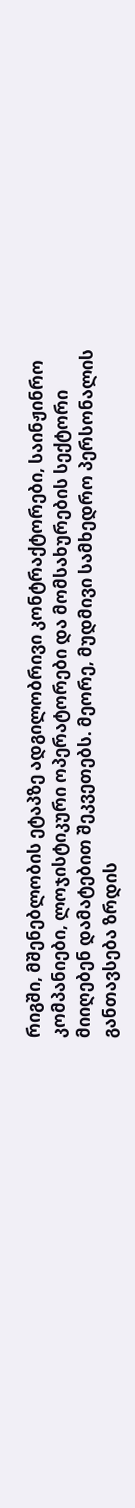რიგში, მშენებლობის ეტაპზე ადგილობრივი კონტრაქტორები, საინჟინრო კომპანიები, ლოჯისტიკური ოპერატორები და მომსახურების სექტორი მიიღებენ დამატებით შეკვეთებს. მეორე, მუდმივი სამხედრო პერსონალის განთავსება ზრდის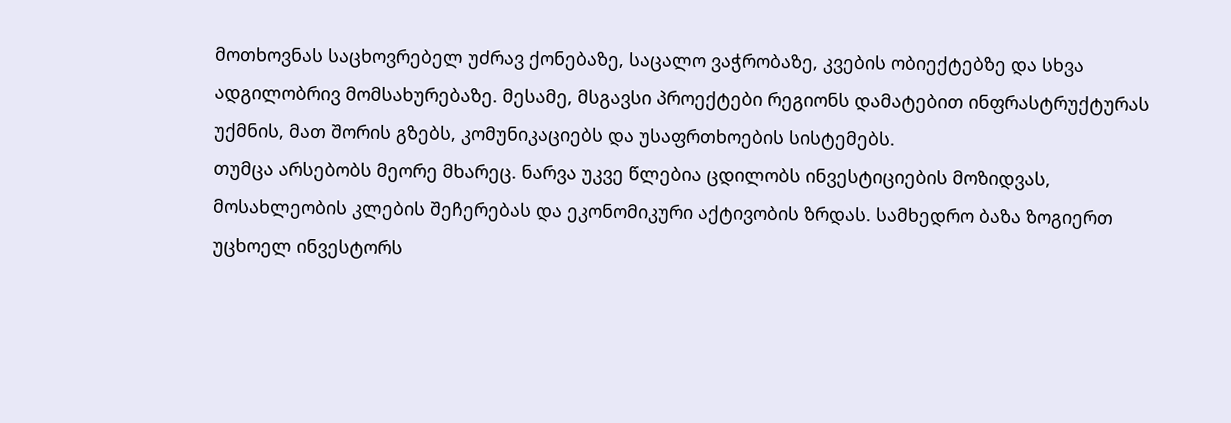მოთხოვნას საცხოვრებელ უძრავ ქონებაზე, საცალო ვაჭრობაზე, კვების ობიექტებზე და სხვა ადგილობრივ მომსახურებაზე. მესამე, მსგავსი პროექტები რეგიონს დამატებით ინფრასტრუქტურას უქმნის, მათ შორის გზებს, კომუნიკაციებს და უსაფრთხოების სისტემებს.
თუმცა არსებობს მეორე მხარეც. ნარვა უკვე წლებია ცდილობს ინვესტიციების მოზიდვას, მოსახლეობის კლების შეჩერებას და ეკონომიკური აქტივობის ზრდას. სამხედრო ბაზა ზოგიერთ უცხოელ ინვესტორს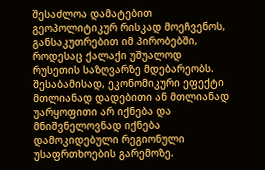შესაძლოა დამატებით გეოპოლიტიკურ რისკად მოეჩვენოს, განსაკუთრებით იმ პირობებში, როდესაც ქალაქი უშუალოდ რუსეთის საზღვარზე მდებარეობს. შესაბამისად, ეკონომიკური ეფექტი მთლიანად დადებითი ან მთლიანად უარყოფითი არ იქნება და მნიშვნელოვნად იქნება დამოკიდებული რეგიონული უსაფრთხოების გარემოზე.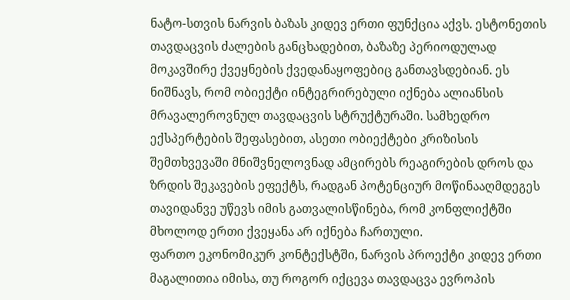ნატო-სთვის ნარვის ბაზას კიდევ ერთი ფუნქცია აქვს. ესტონეთის თავდაცვის ძალების განცხადებით, ბაზაზე პერიოდულად მოკავშირე ქვეყნების ქვედანაყოფებიც განთავსდებიან. ეს ნიშნავს, რომ ობიექტი ინტეგრირებული იქნება ალიანსის მრავალეროვნულ თავდაცვის სტრუქტურაში. სამხედრო ექსპერტების შეფასებით, ასეთი ობიექტები კრიზისის შემთხვევაში მნიშვნელოვნად ამცირებს რეაგირების დროს და ზრდის შეკავების ეფექტს, რადგან პოტენციურ მოწინააღმდეგეს თავიდანვე უწევს იმის გათვალისწინება, რომ კონფლიქტში მხოლოდ ერთი ქვეყანა არ იქნება ჩართული.
ფართო ეკონომიკურ კონტექსტში, ნარვის პროექტი კიდევ ერთი მაგალითია იმისა, თუ როგორ იქცევა თავდაცვა ევროპის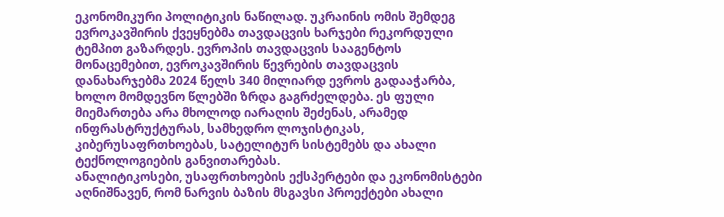ეკონომიკური პოლიტიკის ნაწილად. უკრაინის ომის შემდეგ ევროკავშირის ქვეყნებმა თავდაცვის ხარჯები რეკორდული ტემპით გაზარდეს. ევროპის თავდაცვის სააგენტოს მონაცემებით, ევროკავშირის წევრების თავდაცვის დანახარჯებმა 2024 წელს 340 მილიარდ ევროს გადააჭარბა, ხოლო მომდევნო წლებში ზრდა გაგრძელდება. ეს ფული მიემართება არა მხოლოდ იარაღის შეძენას, არამედ ინფრასტრუქტურას, სამხედრო ლოჯისტიკას, კიბერუსაფრთხოებას, სატელიტურ სისტემებს და ახალი ტექნოლოგიების განვითარებას.
ანალიტიკოსები, უსაფრთხოების ექსპერტები და ეკონომისტები აღნიშნავენ, რომ ნარვის ბაზის მსგავსი პროექტები ახალი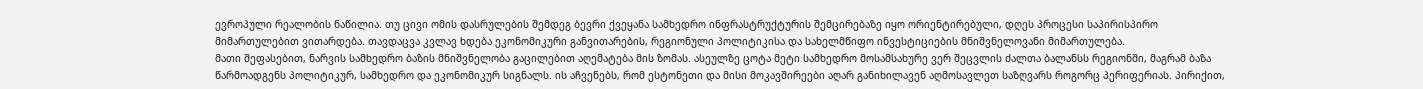ევროპული რეალობის ნაწილია. თუ ცივი ომის დასრულების შემდეგ ბევრი ქვეყანა სამხედრო ინფრასტრუქტურის შემცირებაზე იყო ორიენტირებული, დღეს პროცესი საპირისპირო მიმართულებით ვითარდება. თავდაცვა კვლავ ხდება ეკონომიკური განვითარების, რეგიონული პოლიტიკისა და სახელმწიფო ინვესტიციების მნიშვნელოვანი მიმართულება.
მათი შეფასებით, ნარვის სამხედრო ბაზის მნიშვნელობა გაცილებით აღემატება მის ზომას. ასეულზე ცოტა მეტი სამხედრო მოსამსახურე ვერ შეცვლის ძალთა ბალანსს რეგიონში, მაგრამ ბაზა წარმოადგენს პოლიტიკურ, სამხედრო და ეკონომიკურ სიგნალს. ის აჩვენებს, რომ ესტონეთი და მისი მოკავშირეები აღარ განიხილავენ აღმოსავლეთ საზღვარს როგორც პერიფერიას. პირიქით,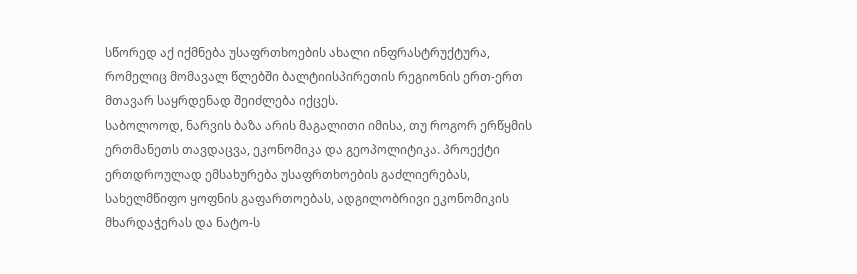სწორედ აქ იქმნება უსაფრთხოების ახალი ინფრასტრუქტურა, რომელიც მომავალ წლებში ბალტიისპირეთის რეგიონის ერთ-ერთ მთავარ საყრდენად შეიძლება იქცეს.
საბოლოოდ, ნარვის ბაზა არის მაგალითი იმისა, თუ როგორ ერწყმის ერთმანეთს თავდაცვა, ეკონომიკა და გეოპოლიტიკა. პროექტი ერთდროულად ემსახურება უსაფრთხოების გაძლიერებას, სახელმწიფო ყოფნის გაფართოებას, ადგილობრივი ეკონომიკის მხარდაჭერას და ნატო-ს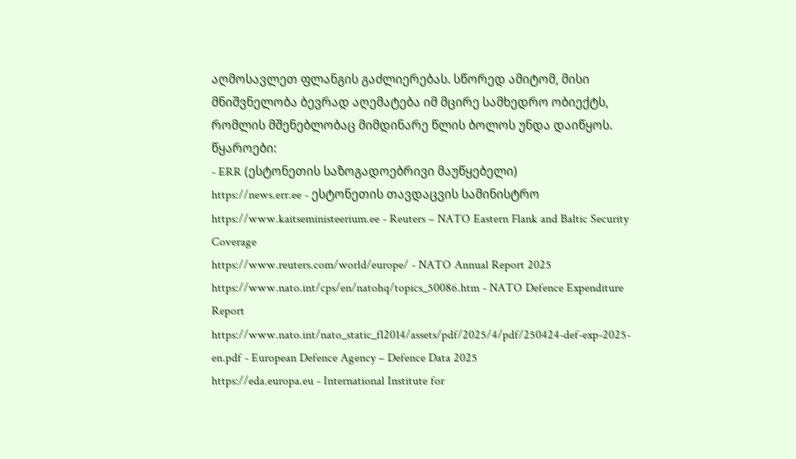აღმოსავლეთ ფლანგის გაძლიერებას. სწორედ ამიტომ, მისი მნიშვნელობა ბევრად აღემატება იმ მცირე სამხედრო ობიექტს, რომლის მშენებლობაც მიმდინარე წლის ბოლოს უნდა დაიწყოს.
წყაროები:
- ERR (ესტონეთის საზოგადოებრივი მაუწყებელი)
https://news.err.ee - ესტონეთის თავდაცვის სამინისტრო
https://www.kaitseministeerium.ee - Reuters – NATO Eastern Flank and Baltic Security Coverage
https://www.reuters.com/world/europe/ - NATO Annual Report 2025
https://www.nato.int/cps/en/natohq/topics_50086.htm - NATO Defence Expenditure Report
https://www.nato.int/nato_static_fl2014/assets/pdf/2025/4/pdf/250424-def-exp-2025-en.pdf - European Defence Agency – Defence Data 2025
https://eda.europa.eu - International Institute for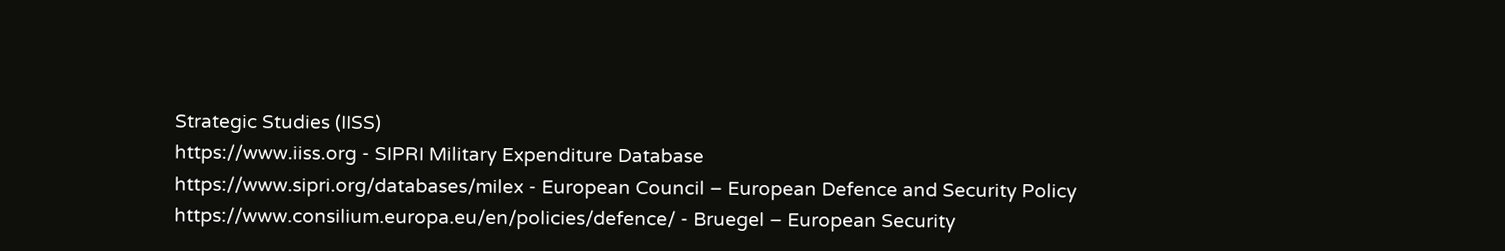Strategic Studies (IISS)
https://www.iiss.org - SIPRI Military Expenditure Database
https://www.sipri.org/databases/milex - European Council – European Defence and Security Policy
https://www.consilium.europa.eu/en/policies/defence/ - Bruegel – European Security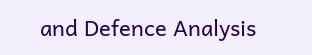and Defence Analysis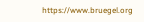https://www.bruegel.org